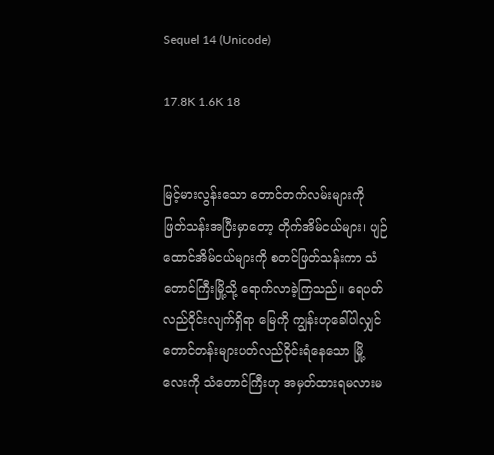Sequel 14 (Unicode)

17.8K 1.6K 18


မြင့်မားလွန်းသော တောင်တက်လမ်းများကို ဖြတ်သန်းအပြီးမှာတော့ တိုက်အိမ်ငယ်များ၊ ပျဉ်ထောင်အိမ်ငယ်များကို စတင်ဖြတ်သန်းကာ သံတောင်ကြီးမြို့သို့ ရောက်လာခဲ့ကြသည်။ ရေပတ်လည်ဝိုင်းလျက်ရှိရာ မြေကို ကျွန်းဟုခေါ်ပါလျှင် တောင်တန်းများပတ်လည်ဝိုင်းရံနေသော မြို့လေးကို သံတောင်ကြီးဟု အမှတ်ထားရမလားမ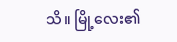သိ။ မြို့လေး၏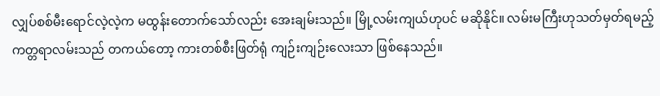လျှပ်စစ်မီးရောင်လဲ့လဲ့က မထွန်းတောက်သော်လည်း အေးချမ်းသည်။ မြို့လမ်းကျယ်ဟုပင် မဆိုနိုင်။ လမ်းမကြီးဟုသတ်မှတ်ရမည့် ကတ္တရာလမ်းသည် တကယ်တော့ ကားတစ်စီးဖြတ်ရုံ ကျဉ်းကျဉ်းလေးသာ ဖြစ်နေသည်။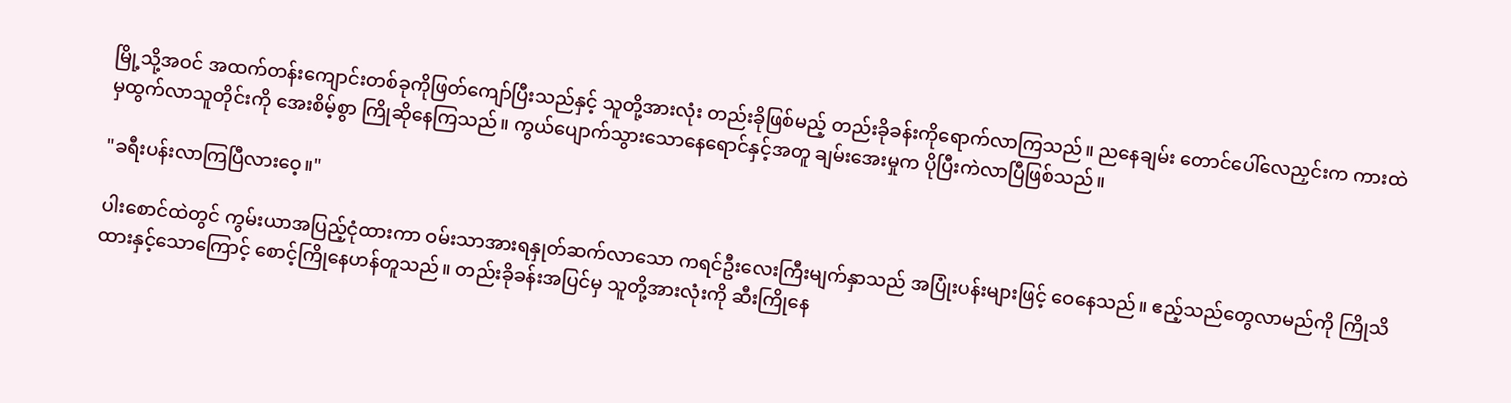မြို့သို့အဝင် အထက်တန်းကျောင်းတစ်ခုကိုဖြတ်ကျော်ပြီးသည်နှင့် သူတို့အားလုံး တည်းခိုဖြစ်မည့် တည်းခိုခန်းကိုရောက်လာကြသည်။ ညနေချမ်း တောင်ပေါ်လေညှင်းက ကားထဲမှထွက်လာသူတိုင်းကို အေးစိမ့်စွာ ကြိုဆိုနေကြသည်။ ကွယ်ပျောက်သွားသောနေရောင်နှင့်အတူ ချမ်းအေးမှုက ပိုပြီးကဲလာပြီဖြစ်သည်။

"ခရီးပန်းလာကြပြီလားဝေ့။"

ပါးစောင်ထဲတွင် ကွမ်းယာအပြည့်ငုံထားကာ ဝမ်းသာအားရနှုတ်ဆက်လာသော ကရင်ဦးလေးကြီးမျက်နှာသည် အပြုံးပန်းများဖြင့် ဝေနေသည်။ ဧည့်သည်တွေလာမည်ကို ကြိုသိထားနှင့်သောကြောင့် စောင့်ကြိုနေဟန်တူသည်။ တည်းခိုခန်းအပြင်မှ သူတို့အားလုံးကို ဆီးကြိုနေ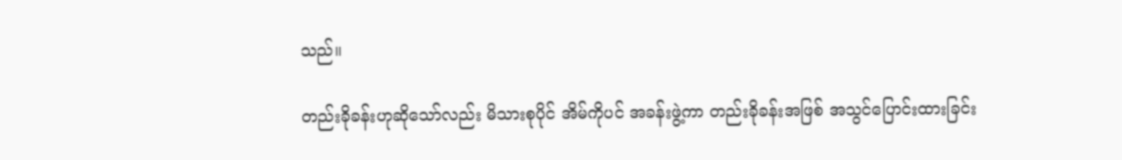သည်။

တည်းခိုခန်းဟုဆိုသော်လည်း မိသားစုပိုင် အိမ်ကိုပင် အခန်းဖွဲ့ကာ တည်းခိုခန်းအဖြစ် အသွင်ပြောင်းထားခြင်း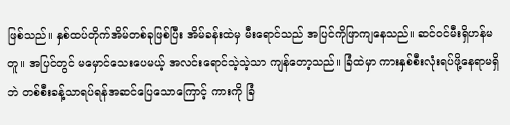ဖြစ်သည်။ နှစ်ထပ်တိုက်အိမ်တစ်ခုဖြစ်ပြီး အိမ်ခန်းထဲမှ မီးရောင်သည် အပြင်ကိုဖြာကျနေသည်။ ဆင်ဝင်မီးရှိဟန်မတူ။ အပြင်တွင် မမှောင်သေးပေမယ့် အလင်းရောင်သဲ့သဲ့သာ ကျန်တော့သည်။ ခြံထဲမှာ ကားနှစ်စီးလုံးရပ်ဖို့နေရာမရှိဘဲ တစ်စီးခန့်သာရပ်ရန်အဆင်ပြေသောကြောင့် ကားကို ခြံ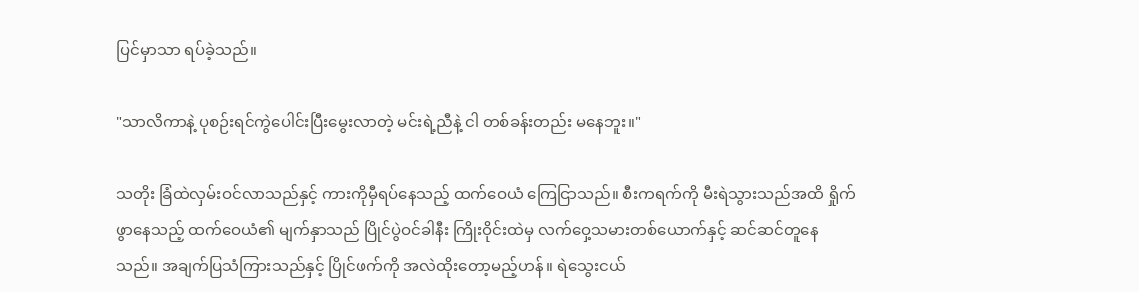ပြင်မှာသာ ရပ်ခဲ့သည်။

"သာလိကာနဲ့ ပုစဉ်းရင်ကွဲပေါင်းပြီးမွေးလာတဲ့ မင်းရဲ့ညီနဲ့ ငါ တစ်ခန်းတည်း မနေဘူး။"

သတိုး ခြံထဲလှမ်းဝင်လာသည်နှင့် ကားကိုမှီရပ်နေသည့် ထက်ဝေယံ ကြေငြာသည်။ စီးကရက်ကို မီးရဲသွားသည်အထိ ရှိုက်ဖွာနေသည့် ထက်ဝေယံ၏ မျက်နှာသည် ပြိုင်ပွဲဝင်ခါနီး ကြိုးဝိုင်းထဲမှ လက်ဝှေ့သမားတစ်ယောက်နှင့် ဆင်ဆင်တူနေသည်။ အချက်ပြသံကြားသည်နှင့် ပြိုင်ဖက်ကို အလဲထိုးတော့မည့်ဟန်။ ရဲသွေးငယ်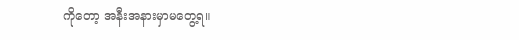ကိုတော့ အနီးအနားမှာမတွေ့ရ။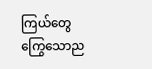ကြယ်တွေကြွေသောည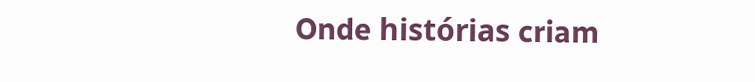Onde histórias criam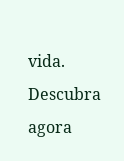vida. Descubra agora